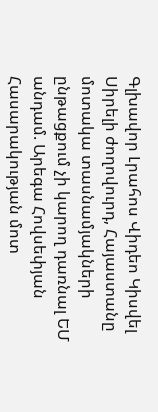Գլխավոր Լրահոս Վիդեո Կիսվել
Սիրելի ժողովուրդ, Հայաստանը մոտակա տասնամյակների ընթացքում չի կարող դառնալ ԵՄ անդամ. Արեգա Հովսեփյան Հասարակության մոտ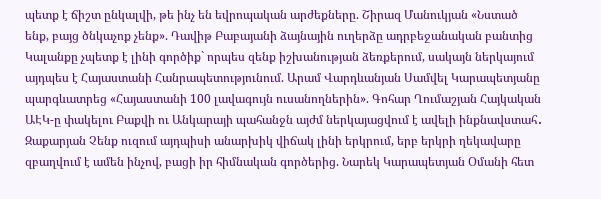պետք է ճիշտ ընկալվի, թե ինչ են եվրոպական արժեքները. Շիրազ Մանուկյան «Նստած ենք, բայց ծնկաչոք չենք». Դավիթ Բաբայանի ձայնային ուղերձը ադրբեջանական բանտից Կալանքը չպետք է լինի գործիք` որպես զենք իշխանության ձեռքերում, սակայն ներկայում այդպես է Հայաստանի Հանրապետությունում. Արամ Վարդևանյան Սամվել Կարապետյանը պարգևատրեց «Հայաստանի 100 լավագույն ուսանողներին». Գոհար Ղումաշյան Հայկական ԱԷԿ-ը փակելու Բաքվի ու Անկարայի պահանջն այժմ ներկայացվում է ավելի ինքնավստահ․ Զաքարյան Չենք ուզում այդպիսի անարխիկ վիճակ լինի երկրում, երբ երկրի ղեկավարը զբաղվում է ամեն ինչով, բացի իր հիմնական գործերից. Նարեկ Կարապետյան Օմանի հետ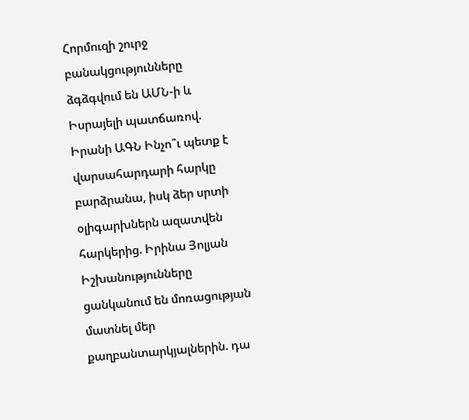Հորմուզի շուրջ բանակցությունները ձգձգվում են ԱՄՆ-ի և Իսրայելի պատճառով. Իրանի ԱԳՆ Ինչո՞ւ պետք է վարսահարդարի հարկը բարձրանա, իսկ ձեր սրտի օլիգարխներն ազատվեն հարկերից. Իրինա Յոլյան Իշխանությունները ցանկանում են մոռացության մատնել մեր քաղբանտարկյալներին. դա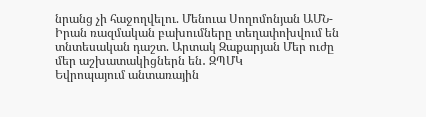նրանց չի հաջողվելու. Մենուա Սողոմոնյան ԱՄՆ-Իրան ռազմական բախումները տեղափոխվում են տնտեսական դաշտ. Արտակ Զաքարյան Մեր ուժը մեր աշխատակիցներն են․ ԶՊՄԿ
Եվրոպայում անտառային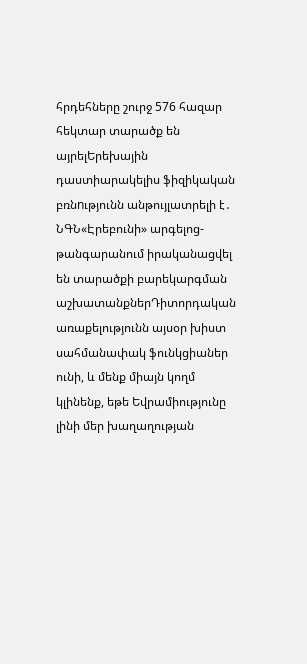հրդեհները շուրջ 576 հազար հեկտար տարածք են այրելԵրեխային դաստիարակելիս ֆիզիկական բռնnւթյունն անթույլատրելի է․ ՆԳՆ«Էրեբունի» արգելոց-թանգարանում իրականացվել են տարածքի բարեկարգման աշխատանքներԴիտորդական առաքելությունն այսօր խիստ սահմանափակ ֆունկցիաներ ունի, և մենք միայն կողմ կլինենք, եթե Եվրամիությունը լինի մեր խաղաղության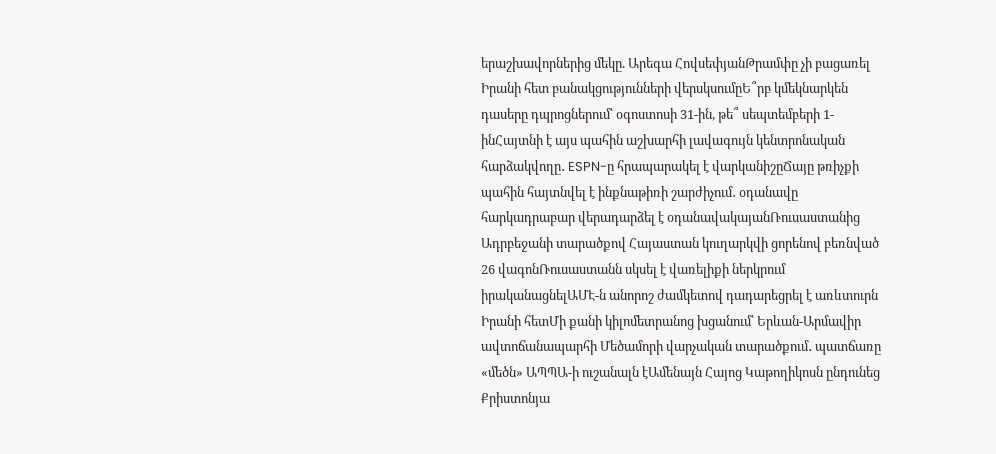երաշխավորներից մեկը. Արեգա ՀովսեփյանԹրամփը չի բացառել Իրանի հետ բանակցությունների վերսկսումըԵ՞րբ կմեկնարկեն դասերը դպրոցներում՝ օգոստոսի 31-ին, թե՞ սեպտեմբերի 1-ինՀայտնի է այս պահին աշխարհի լավագույն կենտրոնական հարձակվողը․ ESPN-ը հրապարակել է վարկանիշըՃայը թռիչքի պահին հայտնվել է ինքնաթիռի շարժիչում․ օդանավը հարկադրաբար վերադարձել է օդանավակայանՌուսաստանից Ադրբեջանի տարածքով Հայաստան կուղարկվի ցորենով բեռնված 26 վագոնՌուսաստանն սկսել է վառելիքի ներկրում իրականացնելԱՄԷ-ն անորոշ ժամկետով դադարեցրել է առևտուրն Իրանի հետՄի քանի կիլոմետրանոց խցանում՝ Երևան-Արմավիր ավտոճանապարհի Մեծամորի վարչական տարածքում․ պատճառը «մեծն» ԱՊՊԱ-ի ուշանալն էԱմենայն Հայոց Կաթողիկոսն ընդունեց Քրիստոնյա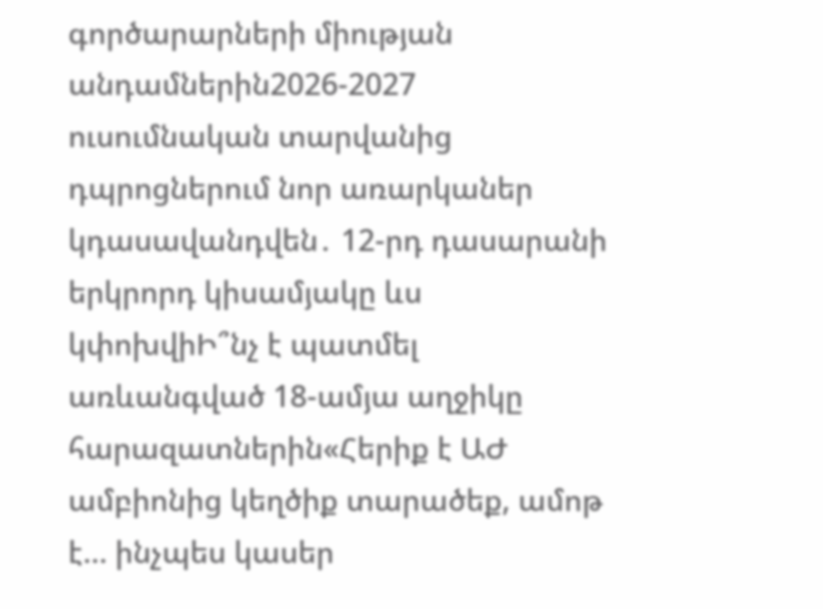գործարարների միության անդամներին2026-2027 ուսումնական տարվանից դպրոցներում նոր առարկաներ կդասավանդվեն․ 12-րդ դասարանի երկրորդ կիսամյակը ևս կփոխվիԻ՞նչ է պատմել առևանգված 18-ամյա աղջիկը հարազատներին«Հերիք է ԱԺ ամբիոնից կեղծիք տարածեք, ամոթ է… ինչպես կասեր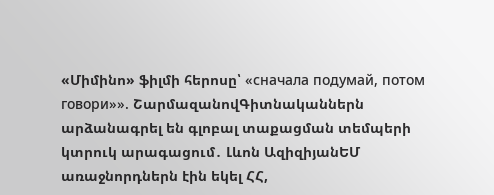«Միմինո» ֆիլմի հերոսը՝ «сначала подумай, потом говори»». ՇարմազանովԳիտնականներն արձանագրել են գլոբալ տաքացման տեմպերի կտրուկ արագացում․ Լևոն ԱզիզիյանԵՄ առաջնորդներն էին եկել ՀՀ,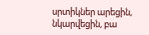սրտիկներ արեցին, նկարվեցին, բա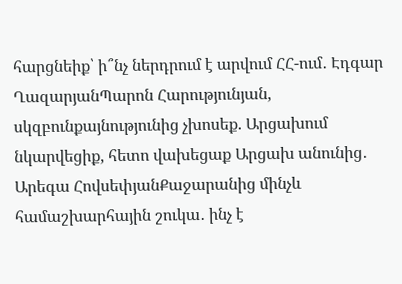հարցնեիք՝ ի՞նչ ներդրում է արվում ՀՀ-ում․ Էդգար ՂազարյանՊարոն Հարությունյան, սկզբունքայնությունից չխոսեք. Արցախում նկարվեցիք, հետո վախեցաք Արցախ անունից․ Արեգա ՀովսեփյանՔաջարանից մինչև համաշխարհային շուկա․ ինչ է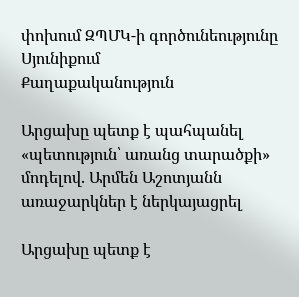փոխում ԶՊՄԿ-ի գործունեությունը Սյունիքում
Քաղաքականություն

Արցախը պետք է պահպանել «պետություն՝ առանց տարածքի» մոդելով. Արմեն Աշոտյանն առաջարկներ է ներկայացրել

Արցախը պետք է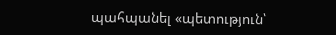պահպանել «պետություն՝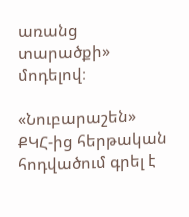առանց տարածքի» մոդելով։

«Նուբարաշեն» ՔԿՀ-ից հերթական հոդվածում գրել է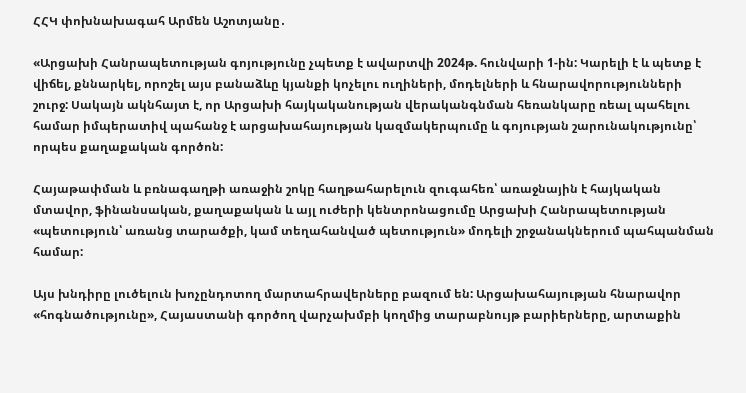ՀՀԿ փոխնախագահ Արմեն Աշոտյանը․

«Արցախի Հանրապետության գոյությունը չպետք է ավարտվի 2024թ. հունվարի 1-ին: Կարելի է և պետք է վիճել, քննարկել, որոշել այս բանաձևը կյանքի կոչելու ուղիների, մոդելների և հնարավորությունների շուրջ: Սակայն ակնհայտ է, որ Արցախի հայկականության վերականգնման հեռանկարը ռեալ պահելու համար իմպերատիվ պահանջ է արցախահայության կազմակերպումը և գոյության շարունակությունը՝ որպես քաղաքական գործոն:

Հայաթափման և բռնագաղթի առաջին շոկը հաղթահարելուն զուգահեռ՝ առաջնային է հայկական մտավոր, ֆինանսական, քաղաքական և այլ ուժերի կենտրոնացումը Արցախի Հանրապետության «պետություն՝ առանց տարածքի, կամ տեղահանված պետություն» մոդելի շրջանակներում պահպանման համար:

Այս խնդիրը լուծելուն խոչընդոտող մարտահրավերները բազում են: Արցախահայության հնարավոր «հոգնածությունը», Հայաստանի գործող վարչախմբի կողմից տարաբնույթ բարիերները, արտաքին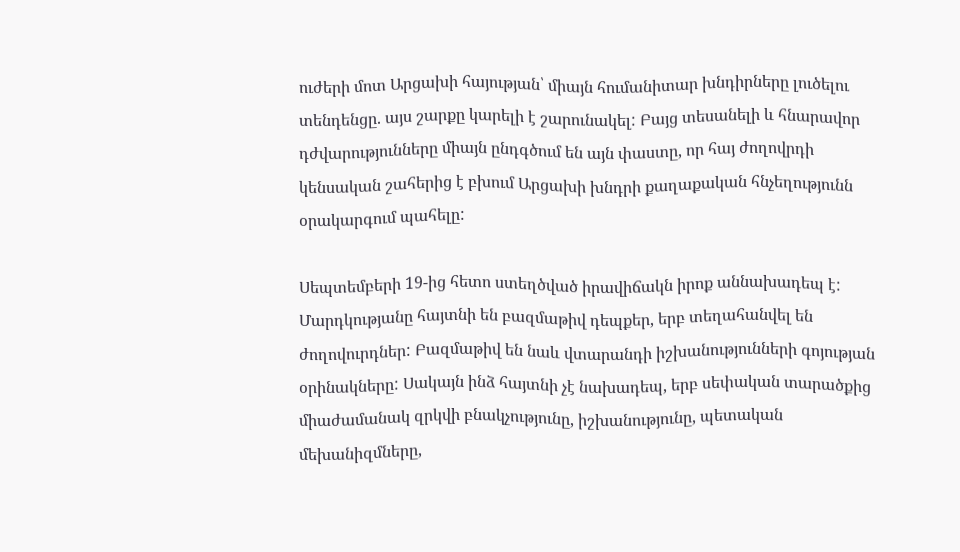ուժերի մոտ Արցախի հայության՝ միայն հումանիտար խնդիրները լուծելու տենդենցը. այս շարքը կարելի է շարունակել: Բայց տեսանելի և հնարավոր դժվարությունները միայն ընդգծում են այն փաստը, որ հայ ժողովրդի կենսական շահերից է բխում Արցախի խնդրի քաղաքական հնչեղությունն օրակարգում պահելը:

Սեպտեմբերի 19-ից հետո ստեղծված իրավիճակն իրոք աննախադեպ է: Մարդկությանը հայտնի են բազմաթիվ դեպքեր, երբ տեղահանվել են ժողովուրդներ: Բազմաթիվ են նաև վտարանդի իշխանությունների գոյության օրինակները: Սակայն ինձ հայտնի չէ նախադեպ, երբ սեփական տարածքից միաժամանակ զրկվի բնակչությունը, իշխանությունը, պետական մեխանիզմները,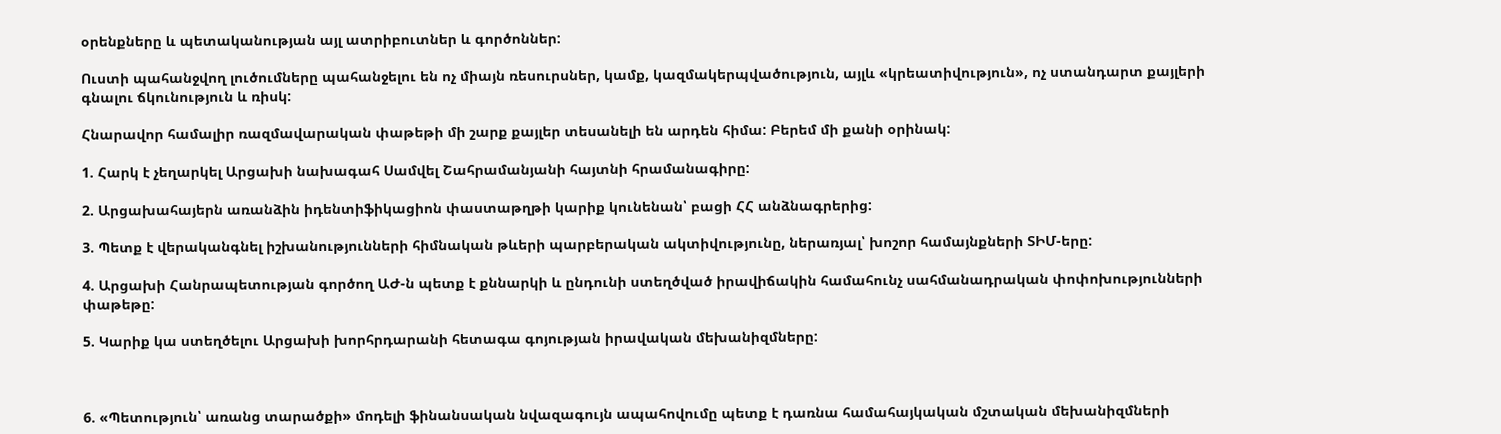օրենքները և պետականության այլ ատրիբուտներ և գործոններ:

Ուստի պահանջվող լուծումները պահանջելու են ոչ միայն ռեսուրսներ, կամք, կազմակերպվածություն, այլև «կրեատիվություն», ոչ ստանդարտ քայլերի գնալու ճկունություն և ռիսկ:

Հնարավոր համալիր ռազմավարական փաթեթի մի շարք քայլեր տեսանելի են արդեն հիմա: Բերեմ մի քանի օրինակ:

1. Հարկ է չեղարկել Արցախի նախագահ Սամվել Շահրամանյանի հայտնի հրամանագիրը:

2. Արցախահայերն առանձին իդենտիֆիկացիոն փաստաթղթի կարիք կունենան՝ բացի ՀՀ անձնագրերից:

3. Պետք է վերականգնել իշխանությունների հիմնական թևերի պարբերական ակտիվությունը, ներառյալ՝ խոշոր համայնքների ՏԻՄ-երը:

4. Արցախի Հանրապետության գործող ԱԺ-ն պետք է քննարկի և ընդունի ստեղծված իրավիճակին համահունչ սահմանադրական փոփոխությունների փաթեթը:

5. Կարիք կա ստեղծելու Արցախի խորհրդարանի հետագա գոյության իրավական մեխանիզմները:



6. «Պետություն՝ առանց տարածքի» մոդելի ֆինանսական նվազագույն ապահովումը պետք է դառնա համահայկական մշտական մեխանիզմների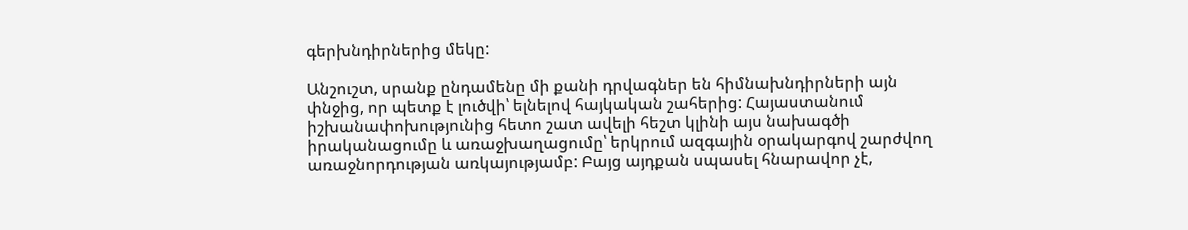գերխնդիրներից մեկը:

Անշուշտ, սրանք ընդամենը մի քանի դրվագներ են հիմնախնդիրների այն փնջից, որ պետք է լուծվի՝ ելնելով հայկական շահերից: Հայաստանում իշխանափոխությունից հետո շատ ավելի հեշտ կլինի այս նախագծի իրականացումը և առաջխաղացումը՝ երկրում ազգային օրակարգով շարժվող առաջնորդության առկայությամբ: Բայց այդքան սպասել հնարավոր չէ,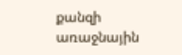քանզի առաջնային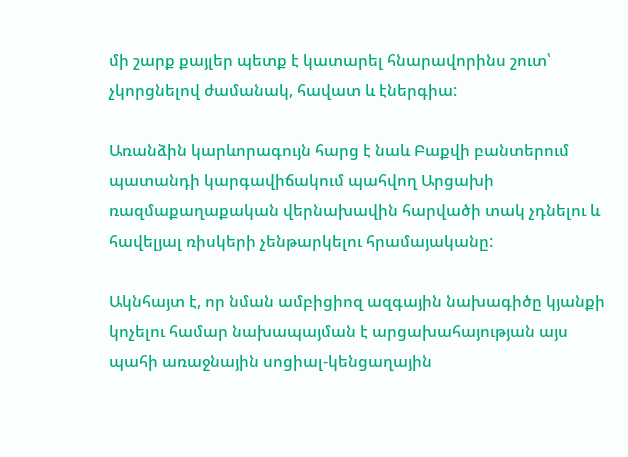մի շարք քայլեր պետք է կատարել հնարավորինս շուտ՝ չկորցնելով ժամանակ, հավատ և էներգիա:

Առանձին կարևորագույն հարց է նաև Բաքվի բանտերում պատանդի կարգավիճակում պահվող Արցախի ռազմաքաղաքական վերնախավին հարվածի տակ չդնելու և հավելյալ ռիսկերի չենթարկելու հրամայականը:

Ակնհայտ է, որ նման ամբիցիոզ ազգային նախագիծը կյանքի կոչելու համար նախապայման է արցախահայության այս պահի առաջնային սոցիալ-կենցաղային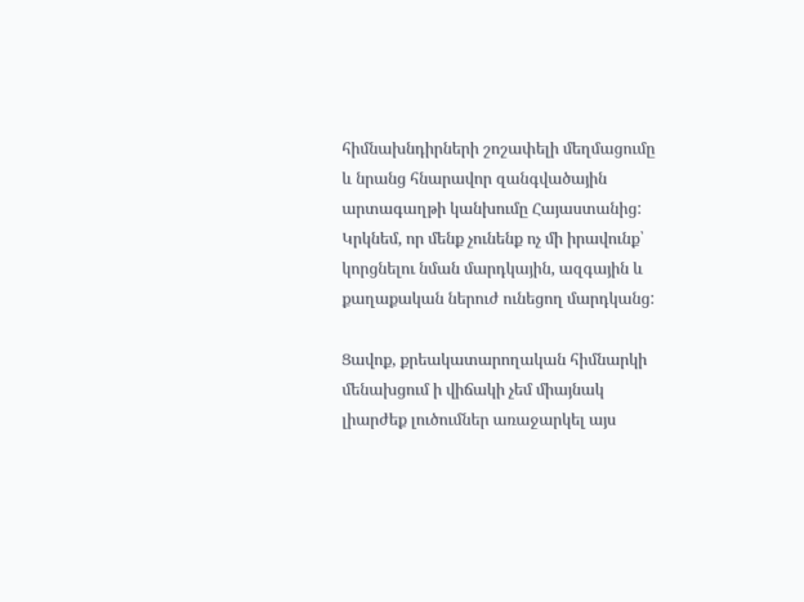հիմնախնդիրների շոշափելի մեղմացումը և նրանց հնարավոր զանգվածային արտագաղթի կանխումը Հայաստանից: Կրկնեմ, որ մենք չունենք ոչ մի իրավունք՝ կորցնելու նման մարդկային, ազգային և քաղաքական ներուժ ունեցող մարդկանց:

Ցավոք, քրեակատարողական հիմնարկի մենախցում ի վիճակի չեմ միայնակ լիարժեք լուծումներ առաջարկել այս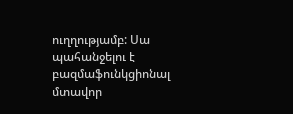ուղղությամբ: Սա պահանջելու է բազմաֆունկցիոնալ մտավոր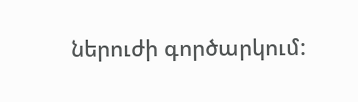ներուժի գործարկում: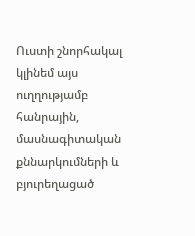Ուստի շնորհակալ կլինեմ այս ուղղությամբ հանրային, մասնագիտական քննարկումների և բյուրեղացած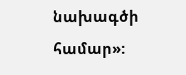նախագծի համար»: